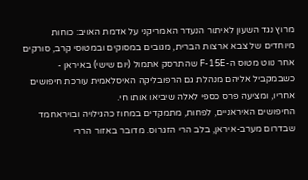מרוץ נגד השעון לאיתור הנעדר האמריקני על אדמת האויב: כוחות מיוחדים של צבא ארצות הברית, מגובים במסוקים ובמטוסי קרב, סורקים אחר נווט מטוס ה-F-15E שהתרסק אתמול (יום שישי) באיראן - כשבמקביל אליהם מנהלת גם הרפובליקה האיסלאמית עורכת חיפושים אחריו, ומציעה פרס כספי לאלה שיביאו אותו חי.
החיפושים האיראניים, לפחות, מתמקדים במחוז כהגילויה ובויראחמד שבדרום מערב-איראן, בלב הרי הזגרוס. מדובר באזור הררי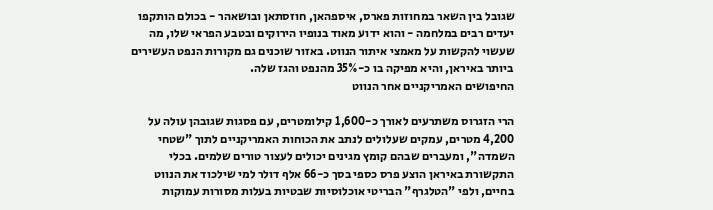שגובל בין השאר במחוזות פארס, איספהאן, חוזסתאן ובושאהר - בכולם הותקפו יעדים רבים במלחמה - והוא ידוע מאוד בנופיו הירוקים ובטבע הפראי שלו, מה שעשוי להקשות על מאמצי איתור הנווט. באזור שוכנים גם מקורות הנפט העשירים ביותר באיראן, והיא מפיקה בו כ-35% מהנפט והגז שלה.
החיפושים האמריקניים אחר הנווט

הרי הזגרוס משתרעים לאורך כ-1,600 קילומטרים, עם פסגות שגובהן עולה על 4,200 מטרים, עמקים שעלולים לנתב את הכוחות האמריקניים לתוך "שטחי השמדה", ומעברים שבהם קומץ מגינים יכולים לעצור טורים שלמים. בכלי התקשורת באיראן הוצע פרס כספי בסך כ-66 אלף דולר למי שילכוד את הנווט בחיים, ולפי "הטלגרף" הבריטי אוכלוסיות שבטיות בעלות מסורות עמוקות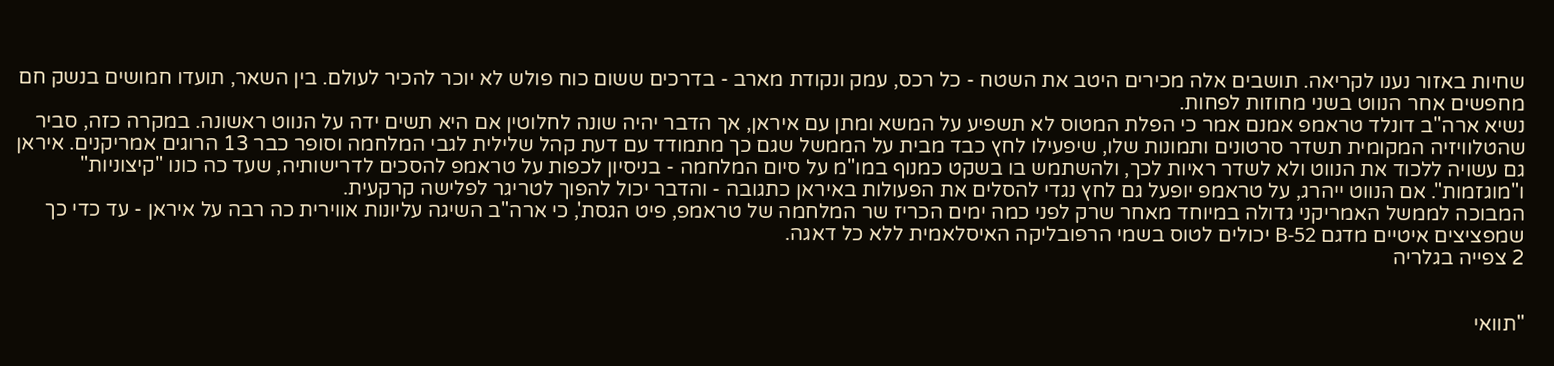שחיות באזור נענו לקריאה. תושבים אלה מכירים היטב את השטח - כל רכס, עמק ונקודת מארב - בדרכים ששום כוח פולש לא יוכר להכיר לעולם. בין השאר, תועדו חמושים בנשק חם מחפשים אחר הנווט בשני מחוזות לפחות.
נשיא ארה"ב דונלד טראמפ אמנם אמר כי הפלת המטוס לא תשפיע על המשא ומתן עם איראן, אך הדבר יהיה שונה לחלוטין אם היא תשים ידה על הנווט ראשונה. במקרה כזה, סביר שהטלוויזיה המקומית תשדר סרטונים ותמונות שלו, שיפעילו לחץ כבד מבית על הממשל שגם כך מתמודד עם דעת קהל שלילית לגבי המלחמה וסופר כבר 13 הרוגים אמריקנים. איראן גם עשויה ללכוד את הנווט ולא לשדר ראיות לכך, ולהשתמש בו בשקט כמנוף במו"מ על סיום המלחמה - בניסיון לכפות על טראמפ להסכים לדרישותיה, שעד כה כונו "קיצוניות" ו"מוגזמות". אם הנווט ייהרג, על טראמפ יופעל גם לחץ נגדי להסלים את הפעולות באיראן כתגובה - והדבר יכול להפוך לטריגר לפלישה קרקעית.
המבוכה לממשל האמריקני גדולה במיוחד מאחר שרק לפני כמה ימים הכריז שר המלחמה של טראמפ, פיט הגסת', כי ארה"ב השיגה עליונות אווירית כה רבה על איראן - עד כדי כך שמפציצים איטיים מדגם B-52 יכולים לטוס בשמי הרפובליקה האיסלאמית ללא כל דאגה.
2 צפייה בגלריה


"תוואי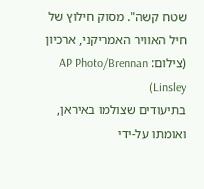שטח קשה". מסוק חילוץ של חיל האוויר האמריקני, ארכיון
(צילום: AP Photo/Brennan Linsley)
בתיעודים שצולמו באיראן, ואומתו על-ידי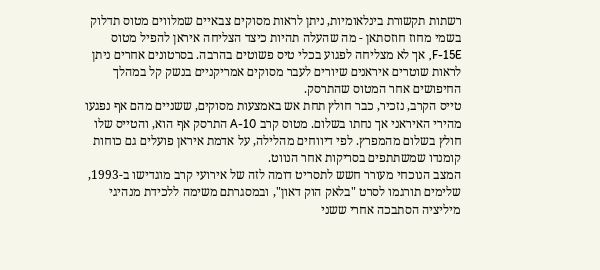רשתות תקשורת בינלאומיות, ניתן לראות מסוקים צבאיים שמלווים מטוס תדלוק בשמי מחוז חוזסתאן - מה שהעלה תהיות כיצד הצליחה איראן להפיל מטוס F-15E, אך לא מצליחה לפגוע בכלי טיס פשוטים בהרבה. בסרטונים אחרים ניתן לראות שוטרים איראנים שיורים לעבר מסוקים אמריקניים בנשק קל במהלך החיפושים אחר המטוס שהתרסק.
טייס הקרב, נזכיר, כבר חולץ תחת אש באמצעות מסוקים, ששניים מהם אף נפגעו מהירי האיראני אך נחתו בשלום. מטוס קרב A-10 התרסק אף הוא, והטייס שלו חולץ בשלום מהמפרץ. לפי דיווחים מהלילה, על אדמת איראן פועלים גם כוחות קומנדו שמשתתפים בסריקות אחר הנווט.
המצב הנוכחי מעורר חשש לתסריט דומה לזה של אירועי קרב מוגדישו ב-1993, שלימים תורגמו לסרט "בלאק הוק דאון", ובמסגרתם משימה ללכידת מנהיגי מיליציה הסתבכה אחרי ששני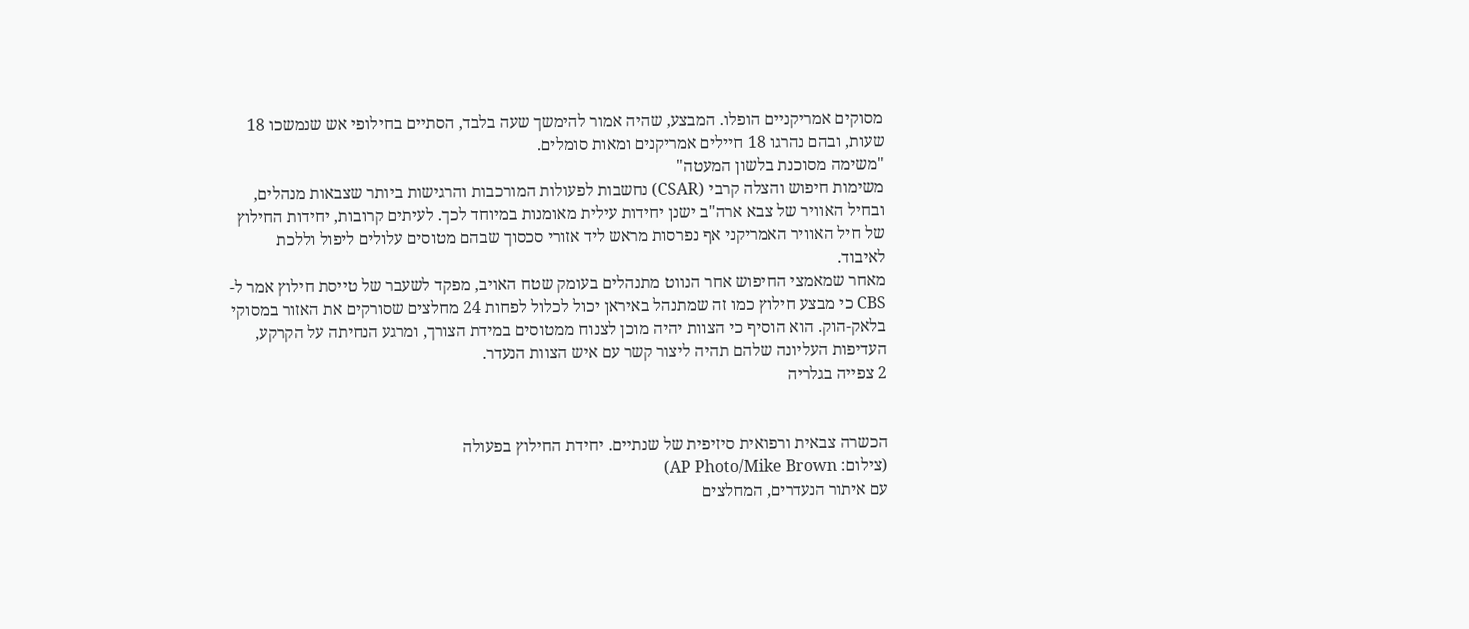מסוקים אמריקניים הופלו. המבצע, שהיה אמור להימשך שעה בלבד, הסתיים בחילופי אש שנמשכו 18 שעות, ובהם נהרגו 18 חיילים אמריקנים ומאות סומלים.
"משימה מסוכנת בלשון המעטה"
משימות חיפוש והצלה קרבי (CSAR) נחשבות לפעולות המורכבות והרגישות ביותר שצבאות מנהלים, ובחיל האוויר של צבא ארה"ב ישנן יחידות עילית מאומנות במיוחד לכך. לעיתים קרובות, יחידות החילוץ של חיל האוויר האמריקני אף נפרסות מראש ליד אזורי סכסוך שבהם מטוסים עלולים ליפול וללכת לאיבוד.
מאחר שמאמצי החיפוש אחר הנווט מתנהלים בעומק שטח האויב, מפקד לשעבר של טייסת חילוץ אמר ל-CBS כי מבצע חילוץ כמו זה שמתנהל באיראן יכול לכלול לפחות 24 מחלצים שסורקים את האזור במסוקי בלאק-הוק. הוא הוסיף כי הצוות יהיה מוכן לצנוח ממטוסים במידת הצורך, ומרגע הנחיתה על הקרקע, העדיפות העליונה שלהם תהיה ליצור קשר עם איש הצוות הנעדר.
2 צפייה בגלריה


הכשרה צבאית ורפואית סיזיפית של שנתיים. יחידת החילוץ בפעולה
(צילום: AP Photo/Mike Brown)
עם איתור הנעדרים, המחלצים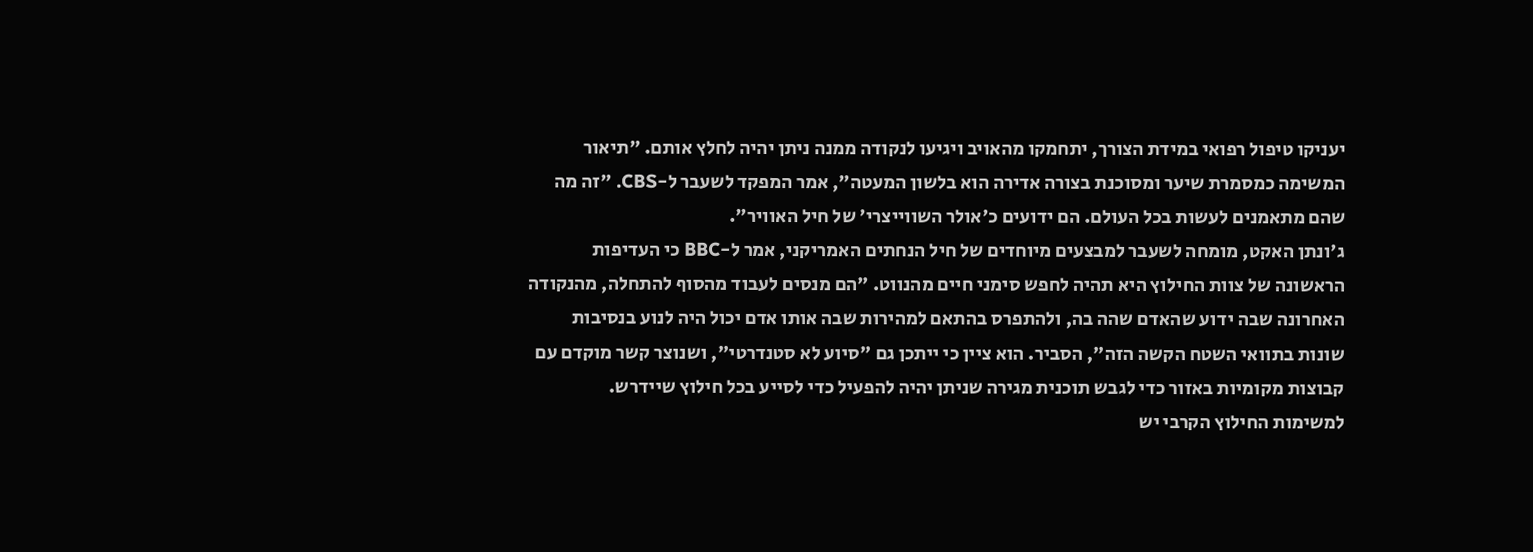יעניקו טיפול רפואי במידת הצורך, יתחמקו מהאויב ויגיעו לנקודה ממנה ניתן יהיה לחלץ אותם. "תיאור המשימה כמסמרת שיער ומסוכנת בצורה אדירה הוא בלשון המעטה", אמר המפקד לשעבר ל-CBS. "זה מה שהם מתאמנים לעשות בכל העולם. הם ידועים כ'אולר השווייצרי' של חיל האוויר".
ג'ונתן האקט, מומחה לשעבר למבצעים מיוחדים של חיל הנחתים האמריקני, אמר ל-BBC כי העדיפות הראשונה של צוות החילוץ היא תהיה לחפש סימני חיים מהנווט. "הם מנסים לעבוד מהסוף להתחלה, מהנקודה האחרונה שבה ידוע שהאדם שהה בה, ולהתפרס בהתאם למהירות שבה אותו אדם יכול היה לנוע בנסיבות שונות בתוואי השטח הקשה הזה", הסביר. הוא ציין כי ייתכן גם "סיוע לא סטנדרטי", ושנוצר קשר מוקדם עם קבוצות מקומיות באזור כדי לגבש תוכנית מגירה שניתן יהיה להפעיל כדי לסייע בכל חילוץ שיידרש.
למשימות החילוץ הקרבי יש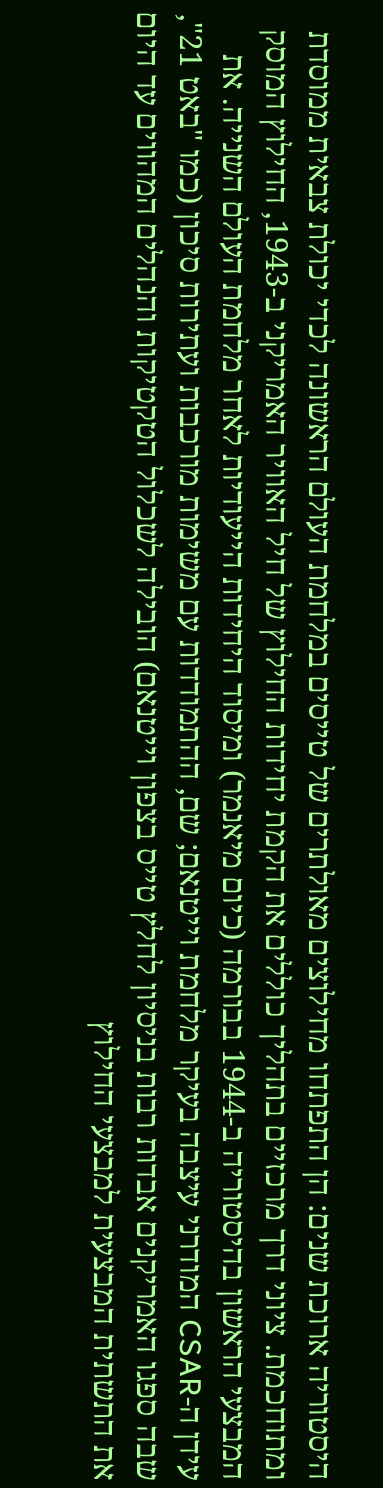היסטוריה ארוכת שנים: הן התפתחו מחילוצים מאולתרים של טייסים במלחמת העולם הראשונה לכדי יכולת צבאית ממוסדת ומתוחכמת. ציוני דרך מרכזיים בתהליך כוללים את הקמת יחידות החילוץ של חיל האוויר האמריקני ב-1943, החילוץ המוסק המבצעי הראשון בהיסטוריה ב-1944 בבורמה (כיום מיאנמר) ומיסוד היחידות הייעודיות לאחר מלחמת העולם השנייה. את עידן ה-CSAR המודרני עיצבה בעיקר מלחמת וייטנאם; שם, ההתמודדות עם משימות מורכבות ועתירות סיכון (כמו "באט 21", שבה ספגו האמריקנים אבדות רבות בניסיון לחלץ טייס בצפון וייטנאם) הובילה לשכלול הטקטיקות והנהלים המהווים עד היום את התשתית המבצעית למבצעי החילוץ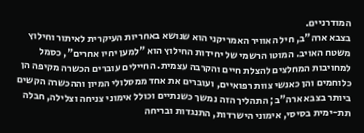המודרניים.
בצבא ארה"ב, חיל האוויר האמריקני הוא שנושא באחריות העיקרית לאיתור וחילוץ משטח האויב. המוטו הרשמי של יחידות החילוץ הוא "למען יחיו אחרים", כסמל למחויבות המחלצים להצלת חיים והקרבה עצמית. החיילים עוברים הכשרה מקיפה הן כלוחמים והן כאנשי צוות רפואיים, ועוברים את אחד ממסלולי המיון וההכשרה הקשים ביותר בצבא ארה"ב; התהליך הזה נמשך כשנתיים וכולל אימוני צניחה וצלילה, חבלה תת-ימית בסיסי, אימוני הישרדות, התנגדות ובריחה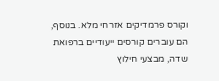וקורס פרמדיקים אזרחי מלא. בנוסף, הם עוברים קורסים ייעודיים ברפואת שדה, מבצעי חילוץ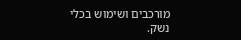מורכבים ושימוש בכלי נשק.